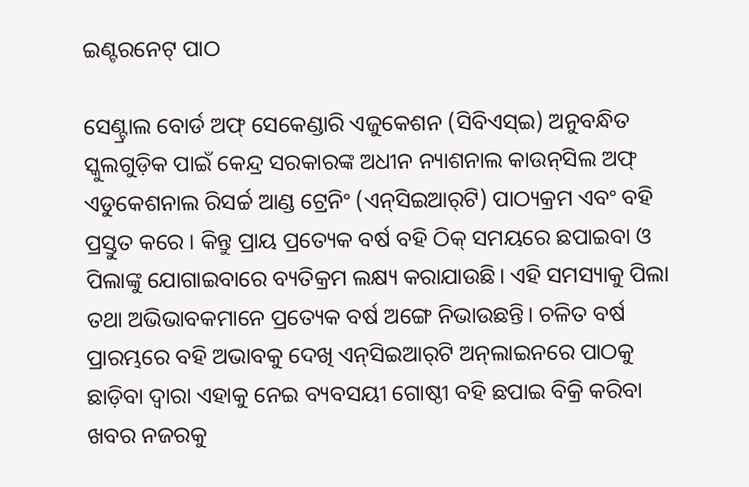ଇଣ୍ଟରନେଟ୍‌ ପାଠ

ସେଣ୍ଟ୍ରାଲ ବୋର୍ଡ ଅଫ୍‌ ସେକେଣ୍ଡାରି ଏଜୁକେଶନ (ସିବିଏସ୍‌ଇ) ଅନୁବନ୍ଧିତ ସ୍କୁଲଗୁଡ଼ିକ ପାଇଁ କେନ୍ଦ୍ର ସରକାରଙ୍କ ଅଧୀନ ନ୍ୟାଶନାଲ କାଉନ୍‌ସିଲ ଅଫ୍‌ ଏଡୁକେଶନାଲ ରିସର୍ଚ୍ଚ ଆଣ୍ଡ ଟ୍ରେନିଂ (ଏନ୍‌ସିଇଆର୍‌ଟି) ପାଠ୍ୟକ୍ରମ ଏବଂ ବହି ପ୍ରସ୍ତୁତ କରେ । କିନ୍ତୁ ପ୍ରାୟ ପ୍ରତ୍ୟେକ ବର୍ଷ ବହି ଠିକ୍‌ ସମୟରେ ଛପାଇବା ଓ ପିଲାଙ୍କୁ ଯୋଗାଇବାରେ ବ୍ୟତିକ୍ରମ ଲକ୍ଷ୍ୟ କରାଯାଉଛି। ଏହି ସମସ୍ୟାକୁ ପିଲା ତଥା ଅଭିଭାବକମାନେ ପ୍ରତ୍ୟେକ ବର୍ଷ ଅଙ୍ଗେ ନିଭାଉଛନ୍ତି। ଚଳିତ ବର୍ଷ ପ୍ରାରମ୍ଭରେ ବହି ଅଭାବକୁ ଦେଖି ଏନ୍‌ସିଇଆର୍‌ଟି ଅନ୍‌ଲାଇନରେ ପାଠକୁ ଛାଡ଼ିବା ଦ୍ୱାରା ଏହାକୁ ନେଇ ବ୍ୟବସୟୀ ଗୋଷ୍ଠୀ ବହି ଛପାଇ ବିକ୍ରି କରିବା ଖବର ନଜରକୁ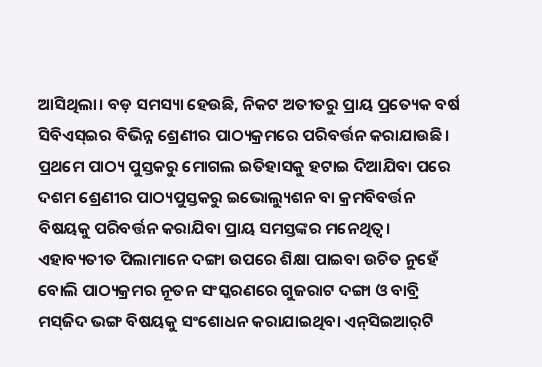ଆସିଥିଲା। ବଡ଼ ସମସ୍ୟା ହେଉଛି, ନିକଟ ଅତୀତରୁ ପ୍ରାୟ ପ୍ରତ୍ୟେକ ବର୍ଷ ସିବିଏସ୍‌ଇର ବିଭିନ୍ନ ଶ୍ରେଣୀର ପାଠ୍ୟକ୍ରମରେ ପରିବର୍ତ୍ତନ କରାଯାଉଛି। ପ୍ରଥମେ ପାଠ୍ୟ ପୁସ୍ତକରୁ ମୋଗଲ ଇତିହାସକୁ ହଟାଇ ଦିଆଯିବା ପରେ ଦଶମ ଶ୍ରେଣୀର ପାଠ୍ୟପୁସ୍ତକରୁ ଇଭୋଲ୍ୟୁଶନ ବା କ୍ରମବିବର୍ତ୍ତନ ବିଷୟକୁ ପରିବର୍ତ୍ତନ କରାଯିବା ପ୍ରାୟ ସମସ୍ତଙ୍କର ମନେଥିତ୍ବ। ଏହାବ୍ୟତୀତ ପିଲାମାନେ ଦଙ୍ଗା ଉପରେ ଶିକ୍ଷା ପାଇବା ଉଚିତ ନୁହେଁ ବୋଲି ପାଠ୍ୟକ୍ରମର ନୂତନ ସଂସ୍କରଣରେ ଗୁଜରାଟ ଦଙ୍ଗା ଓ ବାବ୍ରି ମସ୍‌ଜିଦ ଭଙ୍ଗ ବିଷୟକୁ ସଂଶୋଧନ କରାଯାଇଥିବା ଏନ୍‌ସିଇଆର୍‌ଟି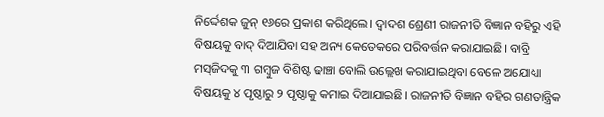ନିର୍ଦ୍ଦେଶକ ଜୁନ୍‌ ୧୬ରେ ପ୍ରକାଶ କରିଥିଲେ। ଦ୍ୱାଦଶ ଶ୍ରେଣୀ ରାଜନୀତି ବିଜ୍ଞାନ ବହିରୁ ଏହି ବିଷୟକୁ ବାଦ୍‌ ଦିଆଯିବା ସହ ଅନ୍ୟ କେତେକରେ ପରିବର୍ତ୍ତନ କରାଯାଇଛି। ବାବ୍ରି ମସ୍‌ଜିଦକୁ ୩ ଗମ୍ବୁଜ ବିଶିଷ୍ଟ ଢାଞ୍ଚା ବୋଲି ଉଲ୍ଲେଖ କରାଯାଇଥିବା ବେଳେ ଅଯୋଧ୍ୟା ବିଷୟକୁ ୪ ପୃଷ୍ଠାରୁ ୨ ପୃଷ୍ଠାକୁ କମାଇ ଦିଆଯାଇଛି। ରାଜନୀତି ବିଜ୍ଞାନ ବହିର ଗଣତାନ୍ତ୍ରିକ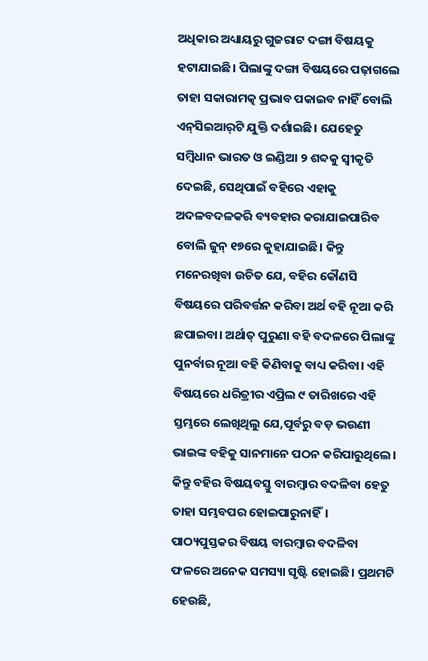ଅଧିକାର ଅଧ୍ୟାୟରୁ ଗୁଜରାଟ ଦଙ୍ଗା ବିଷୟକୁ ହଟାଯାଇଛି। ପିଲାଙ୍କୁ ଦଙ୍ଗା ବିଷୟରେ ପଢ଼ାଗଲେ ତାହା ସକାରାମତ୍କ ପ୍ରଭାବ ପକାଇବ ନାହିଁ ବୋଲି ଏନ୍‌ସିଇଆର୍‌ଟି ଯୁକ୍ତି ଦର୍ଶାଇଛି। ଯେହେତୁ ସମ୍ବିଧାନ ଭାରତ ଓ ଇଣ୍ଡିଆ ୨ ଶବ୍ଦକୁ ସ୍ବୀକୃତି ଦେଇଛି, ସେଥିପାଇଁ ବହିରେ ଏହାକୁ ଅଦଳବଦଳକରି ବ୍ୟବହାର କରାଯାଇପାରିବ ବୋଲି ଜୁନ୍‌ ୧୭ରେ କୁହାଯାଇଛି। କିନ୍ତୁ ମନେରଖିବା ଉଚିତ ଯେ, ବହିର କୌଣସି ବିଷୟରେ ପରିବର୍ତ୍ତନ କରିବା ଅର୍ଥ ବହି ନୂଆ କରି ଛପାଇବା। ଅର୍ଥାତ୍‌ ପୁରୁଣା ବହି ବଦଳରେ ପିଲାଙ୍କୁ ପୁନର୍ବାର ନୂଆ ବହି କିଣିବାକୁ ବାଧ୍ୟ କରିବା। ଏହି ବିଷୟରେ ଧରିତ୍ରୀର ଏପ୍ରିଲ ୯ ତାରିଖରେ ଏହି ସ୍ତମ୍ଭରେ ଲେଖିଥିଲୁ ଯେ,ପୂର୍ବରୁ ବଡ଼ ଭଉଣୀ ଭାଇଙ୍କ ବହିକୁ ସାନମାନେ ପଠନ କରିପାରୁଥିଲେ। କିନ୍ତୁ ବହିର ବିଷୟବସ୍ତୁ ବାରମ୍ବାର ବଦଳିବା ହେତୁ ତାହା ସମ୍ଭବପର ହୋଇପାରୁନାହିଁ।
ପାଠ୍ୟପୁସ୍ତକର ବିଷୟ ବାରମ୍ବାର ବଦଳିବା ଫଳରେ ଅନେକ ସମସ୍ୟା ସୃଷ୍ଟି ହୋଇଛି। ପ୍ରଥମଟି ହେଉଛି,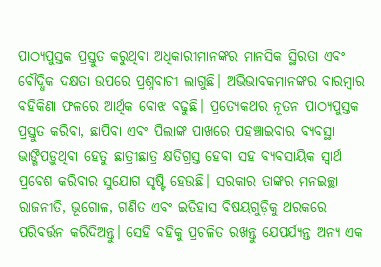ପାଠ୍ୟପୁସ୍ତକ ପ୍ରସ୍ତୁତ କରୁଥିବା ଅଧିକାରୀମାନଙ୍କର ମାନସିକ ସ୍ଥିରତା ଏବଂ ବୌଦ୍ଧିକ ଦକ୍ଷତା ଉପରେ ପ୍ରଶ୍ନବାଚୀ ଲାଗୁଛି। ଅଭିଭାବକମାନଙ୍କର ବାରମ୍ବାର ବହିକିଣା ଫଳରେ ଆର୍ଥିକ ବୋଝ ବଢୁଛି। ପ୍ରତ୍ୟେକଥର ନୂତନ ପାଠ୍ୟପୁସ୍ତକ ପ୍ରସ୍ତୁତ କରିବା, ଛାପିବା ଏବଂ ପିଲାଙ୍କ ପାଖରେ ପହଞ୍ଚାଇବାର ବ୍ୟବସ୍ଥା ଭାଙ୍ଗିପଡ଼ୁଥିବା ହେତୁ ଛାତ୍ରୀଛାତ୍ର କ୍ଷତିଗ୍ରସ୍ତ ହେବା ସହ ବ୍ୟବସାୟିକ ସ୍ବାର୍ଥ ପ୍ରବେଶ କରିବାର ସୁଯୋଗ ସୃଷ୍ଟି ହେଉଛି। ସରକାର ତାଙ୍କର ମନଇଚ୍ଛା ରାଜନୀତି, ଭୂଗୋଳ, ଗଣିତ ଏବଂ ଇତିହାସ ବିଷୟଗୁଡ଼ିକୁ ଥରକରେ ପରିବର୍ତ୍ତନ କରିଦିଅନ୍ତୁ। ସେହି ବହିକୁ ପ୍ରଚଳିତ ରଖନ୍ତୁ ଯେପର୍ଯ୍ୟନ୍ତ ଅନ୍ୟ ଏକ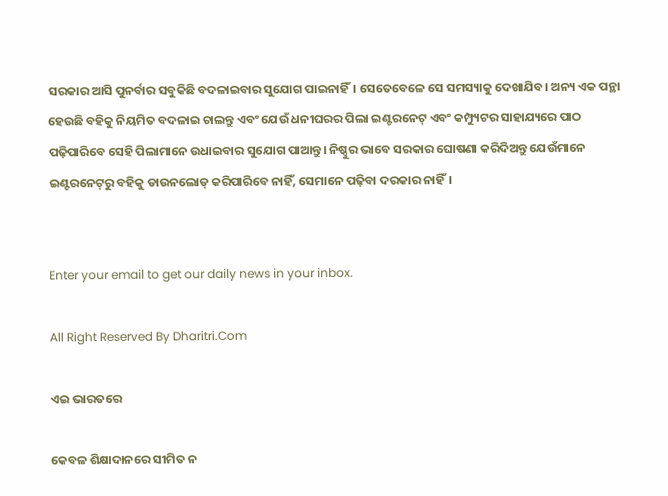ସରକାର ଆସି ପୁନର୍ବାର ସବୁକିଛି ବଦଳାଇବାର ସୁଯୋଗ ପାଇନାହିଁ। ସେତେବେଳେ ସେ ସମସ୍ୟାକୁ ଦେଖାଯିବ। ଅନ୍ୟ ଏକ ପନ୍ଥା ହେଉଛି ବହିକୁ ନିୟମିତ ବଦଳାଇ ଚାଲନ୍ତୁ ଏବଂ ଯେଉଁ ଧନୀଘରର ପିଲା ଇଣ୍ଟରନେଟ୍‌ ଏବଂ କମ୍ପ୍ୟୁଟର ସାହାଯ୍ୟରେ ପାଠ ପଢ଼ିପାରିବେ ସେହି ପିଲାମାନେ ଉଧାଇବାର ସୁଯୋଗ ପାଆନ୍ତୁ। ନିଷ୍ଠୁର ଭାବେ ସରକାର ଘୋଷଣା କରିଦିଅନ୍ତୁ ଯେଉଁମାନେ ଇଣ୍ଟରନେଟ୍‌ରୁ ବହିକୁ ଡାଉନଲୋଡ୍‌ କରିପାରିବେ ନାହିଁ, ସେମାନେ ପଢ଼ିବା ଦରକାର ନାହିଁ।


Enter your email to get our daily news in your inbox.

All Right Reserved By Dharitri.Com

ଏଇ ଭାରତରେ

କେବଳ ଶିକ୍ଷାଦାନରେ ସୀମିତ ନ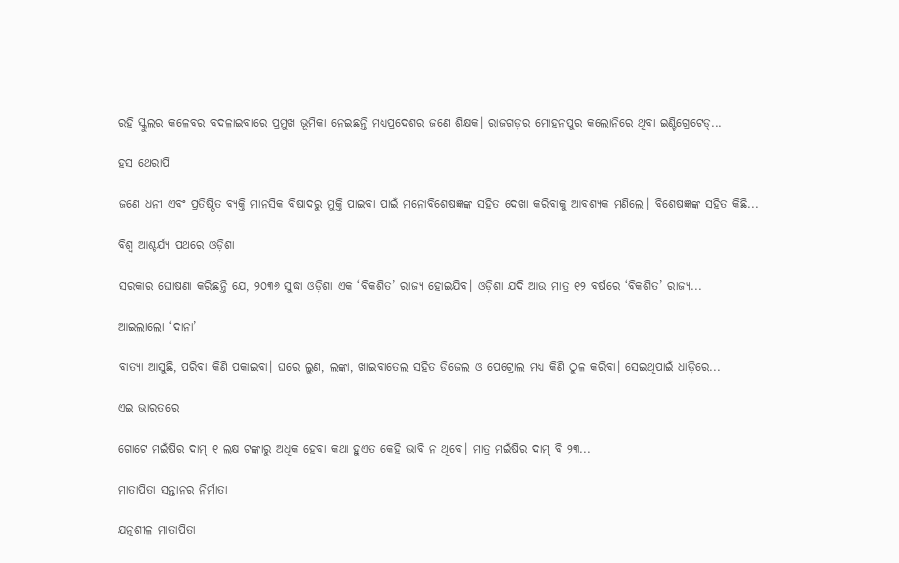ରହି ସ୍କୁଲର କଳେବର ବଦଳାଇବାରେ ପ୍ରମୁଖ ଭୂମିକା ନେଇଛନ୍ତି ମଧ୍ୟପ୍ରଦେଶର ଜଣେ ଶିକ୍ଷକ। ରାଜଗଡ଼ର ମୋହନପୁର କଲୋନିରେ ଥିବା ଇଣ୍ଟିଗ୍ରେଟେଡ୍‌...

ହସ ଥେରାପି

ଜଣେ ଧନୀ ଏବଂ ପ୍ରତିଷ୍ଠିତ ବ୍ୟକ୍ତି ମାନସିକ ବିଷାଦରୁ ମୁକ୍ତି ପାଇବା ପାଇଁ ମନୋବିଶେଷଜ୍ଞଙ୍କ ସହିତ ଦେଖା କରିବାକୁ ଆବଶ୍ୟକ ମଣିଲେ। ବିଶେଷଜ୍ଞଙ୍କ ସହିତ କିଛି...

ବିଶ୍ୱ ଆଶ୍ଚର୍ଯ୍ୟ ପଥରେ ଓଡ଼ିଶା

ସରକାର ଘୋଷଣା କରିଛନ୍ତି ଯେ, ୨୦୩୬ ସୁଦ୍ଧା ଓଡ଼ିଶା ଏକ ‘ବିକଶିତ’ ରାଜ୍ୟ ହୋଇଯିବ। ଓଡ଼ିଶା ଯଦି ଆଉ ମାତ୍ର ୧୨ ବର୍ଷରେ ‘ବିକଶିତ’ ରାଜ୍ୟ...

ଆଇଲାଲୋ ‘ଦାନା’

ବାତ୍ୟା ଆସୁଛି, ପରିବା କିଣି ପକାଇବା। ଘରେ ଲୁଣ, ଲଙ୍କା, ଖାଇବାତେଲ ସହିତ ଡିଜେଲ ଓ ପେଟ୍ରୋଲ ମଧ୍ୟ କିଣି ଠୁଳ କରିବା। ସେଇଥିପାଇଁ ଧାଡ଼ିରେ...

ଏଇ ଭାରତରେ

ଗୋଟେ ମଇଁଷିର ଦାମ୍‌ ୧ ଲକ୍ଷ ଟଙ୍କାରୁ ଅଧିକ ହେବା କଥା ହୁଏତ କେହି ଭାବି ନ ଥିବେ। ମାତ୍ର ମଇଁଷିର ଦାମ୍‌ ବି ୨୩...

ମାତାପିତା ସନ୍ତାନର ନିର୍ମାତା

ଯତ୍ନଶୀଳ ମାତାପିତା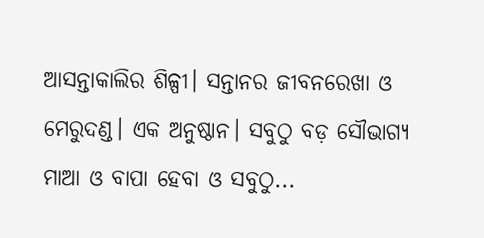ଆସନ୍ତାକାଲିର ଶିଳ୍ପୀ। ସନ୍ତାନର ଜୀବନରେଖା ଓ ମେରୁଦଣ୍ଡ। ଏକ ଅନୁଷ୍ଠାନ। ସବୁଠୁ ବଡ଼ ସୌଭାଗ୍ୟ ମାଆ ଓ ବାପା ହେବା ଓ ସବୁଠୁ...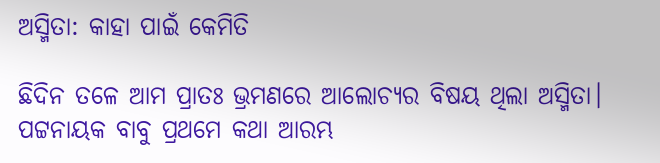ଅସ୍ମିତା: କାହା ପାଇଁ କେମିତି

ଛିଦିନ ତଳେ ଆମ ପ୍ରାତଃ ଭ୍ରମଣରେ ଆଲୋଚ୍ୟର ବିଷୟ ଥିଲା ଅସ୍ମିତା। ପଟ୍ଟନାୟକ ବାବୁ ପ୍ରଥମେ କଥା ଆରମ୍ଭ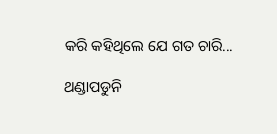କରି କହିଥିଲେ ଯେ ଗତ ଚାରି...

ଥଣ୍ଡାପଡୁନି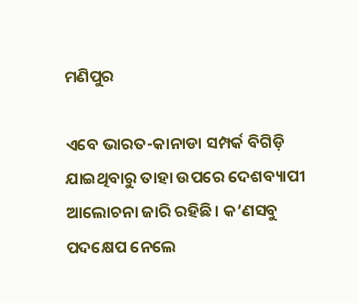ମଣିପୁର

ଏବେ ଭାରତ-କାନାଡା ସମ୍ପର୍କ ବିଗିଡ଼ି ଯାଇଥିବାରୁ ତାହା ଉପରେ ଦେଶବ୍ୟାପୀ ଆଲୋଚନା ଜାରି ରହିଛି। କ’ଣସବୁ ପଦକ୍ଷେପ ନେଲେ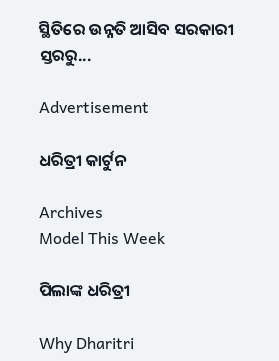ସ୍ଥିତିରେ ଉନ୍ନତି ଆସିବ ସରକାରୀ ସ୍ତରରୁ...

Advertisement

ଧରିତ୍ରୀ କାର୍ଟୁନ

Archives
Model This Week

ପିଲାଙ୍କ ଧରିତ୍ରୀ

Why Dharitri